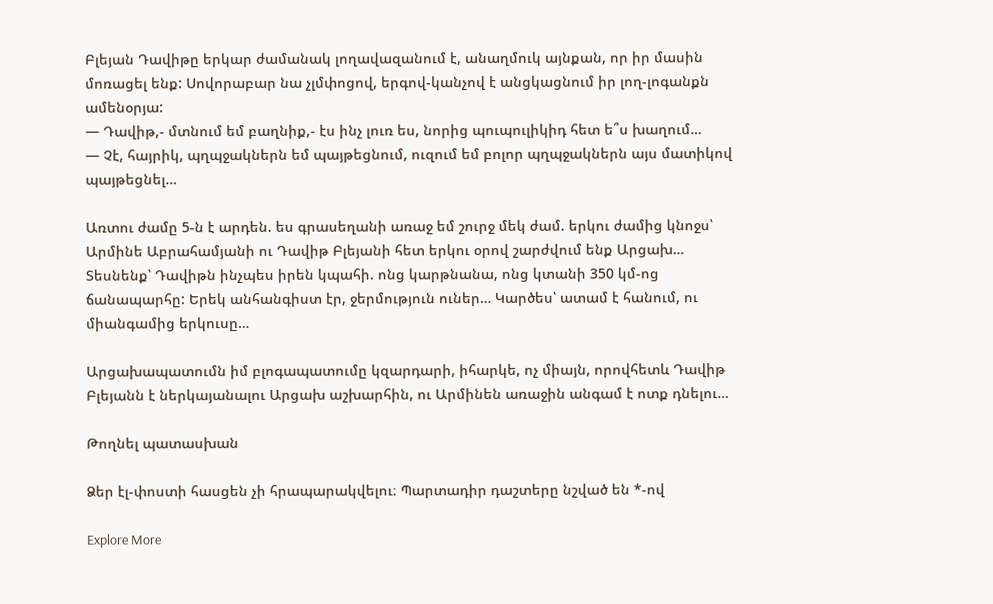Բլեյան Դավիթը երկար ժամանակ լողավազանում է, անաղմուկ այնքան, որ իր մասին մոռացել ենք: Սովորաբար նա չլմփոցով, երգով-կանչով է անցկացնում իր լող-լոգանքն ամենօրյա:
— Դավիթ,- մտնում եմ բաղնիք,- էս ինչ լուռ ես, նորից պուպուլիկիդ հետ ե՞ս խաղում…
— Չէ, հայրիկ, պղպջակներն եմ պայթեցնում, ուզում եմ բոլոր պղպջակներն այս մատիկով պայթեցնել…

Առտու ժամը 5-ն է արդեն. ես գրասեղանի առաջ եմ շուրջ մեկ ժամ. երկու ժամից կնոջս՝ Արմինե Աբրահամյանի ու Դավիթ Բլեյանի հետ երկու օրով շարժվում ենք Արցախ… Տեսնենք՝ Դավիթն ինչպես իրեն կպահի. ոնց կարթնանա, ոնց կտանի 350 կմ-ոց ճանապարհը: Երեկ անհանգիստ էր, ջերմություն ուներ… Կարծես՝ ատամ է հանում, ու միանգամից երկուսը…

Արցախապատումն իմ բլոգապատումը կզարդարի, իհարկե, ոչ միայն, որովհետև Դավիթ Բլեյանն է ներկայանալու Արցախ աշխարհին, ու Արմինեն առաջին անգամ է ոտք դնելու…

Թողնել պատասխան

Ձեր էլ-փոստի հասցեն չի հրապարակվելու։ Պարտադիր դաշտերը նշված են *-ով

Explore More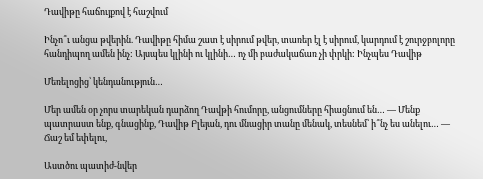Դավիթը հաճույքով է հաշվում

Ինչո՞ւ անցա թվերին. Դավիթը հիմա շատ է սիրում թվեր, տառեր էլ է սիրում, կարդում է շուրջբոլորը հանդիպող ամեն ինչ: Այսպես կլինի ու կլինի… ոչ մի բաժակաճառ չի փրկի: Ինչպես Դավիթ

Մեռելոցից՝ կենդանություն…

Մեր ամեն օր չորս տարեկան դարձող Դավթի հումորը, անցումները հիացնում են… — Մենք պատրաստ ենք, գնացինք, Դավիթ Բլեյան, դու մնացիր տանը մենակ, տեսնեմ՝ ի՞նչ ես անելու… — Ճաշ եմ եփելու,

Աստծու պատիժ-նվեր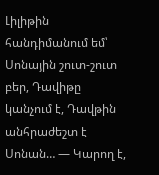Լիլիթին հանդիմանում եմ՝ Սոնային շուտ-շուտ բեր, Դավիթը կանչում է, Դավթին անհրաժեշտ է Սոնան… — Կարող է,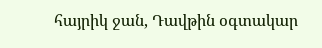հայրիկ ջան, Դավթին օգտակար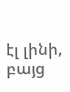էլ լինի, բայց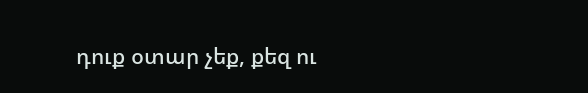դուք օտար չեք, քեզ ու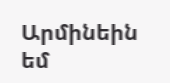Արմինեին եմ